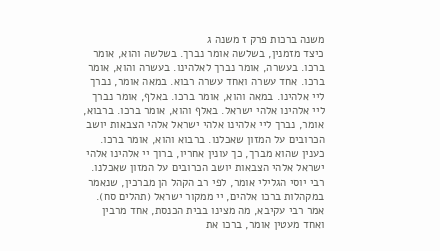משנה ברכות פרק ז משנה ג
כיצד מזמנין, בשלשה אומר נברך. בשלשה והוא, אומר ברכו. בעשרה, אומר נברך לאלהינו. בעשרה והוא, אומר ברכו. אחד עשרה ואחד עשרה רבוא. במאה אומר, נברך ליי אלהינו. במאה והוא, אומר ברכו. באלף, אומר נברך ליי אלהינו אלהי ישראל. באלף והוא, אומר ברכו. ברבוא, אומר, נברך ליי אלהינו אלהי ישראל אלהי הצבאות יושב הכרובים על המזון שאכלנו. ברבוא והוא, אומר ברכו. כענין שהוא מברך, כך עונין אחריו, ברוך יי אלהינו אלהי ישראל אלהי הצבאות יושב הכרובים על המזון שאכלנו. רבי יוסי הגלילי אומר, לפי רב הקהל הן מברכין, שנאמר במקהלות ברכו אלהים, יי ממקור ישראל (תהלים סח). אמר רבי עקיבא, מה מצינו בבית הכנסת, אחד מרבין ואחד מעטין אומר, ברכו את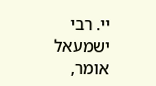יי. רבי ישמעאל אומר,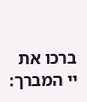ברכו את יי המברך: